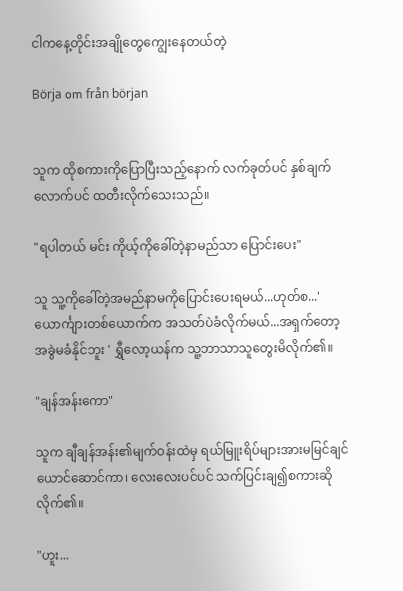ငါကနေ့တိုင်းအချိုတွေကျွေးနေတယ်တဲ့

Börja om från början


သူက ထိုစကားကိုပြောပြီးသည့်နောက် လက်ခုတ်ပင် နှစ်ချက်လောက်ပင် ထတီးလိုက်သေးသည်။

"ရပါတယ် မင်း ကိုယ့်ကိုခေါ်တဲ့နာမည်သာ ပြောင်းပေး"

သူ သူ့ကိုခေါ်တဲ့အမည်နာမကိုပြောင်းပေးရမယ်...ဟုတ်စ...'ယောင်္ကျားတစ်ယောက်က အသတ်ပဲခံလိုက်မယ်...အရှက်တော့အခွဲမခံနိုင်ဘူး ' ရွှီလော့ယန်က သူ့ဘာသာသူတွေးမိလိုက်၏။

"ချန်အန်းကော"

သူက ချီချန်အန်း၏မျက်ဝန်းထဲမှ ရယ်မြူးရိပ်များအားမမြင်ချင်ယောင်ဆောင်ကာ၊ လေးလေးပင်ပင် သက်ပြင်းချ၍စကားဆိုလိုက်၏။

"ဟူး...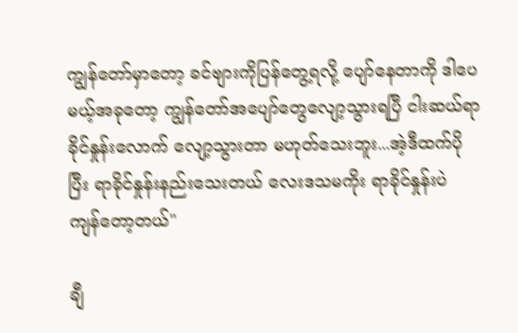ကျွန်တော်မှာတော့ ခင်ဗျားကိုပြန်တွေ့ရလို့ ပျော်နေတာကို ဒါပေမယ့်အခုတော့ ကျွန်တော်အပျော်တွေလျော့သွားရပြီ ငါးဆယ်ရာခိုင်နှုန်းလောက် လျော့သွားတာ မဟုတ်သေးဘူး...အဲ့ဒီထက်ပိုပြီး ရာခိုင်နှုန်းနည်းသေးတယ် လေးဒသမကိုး ရာခိုင်နှုန်းပဲ ကျန်တော့တယ်"

ချီ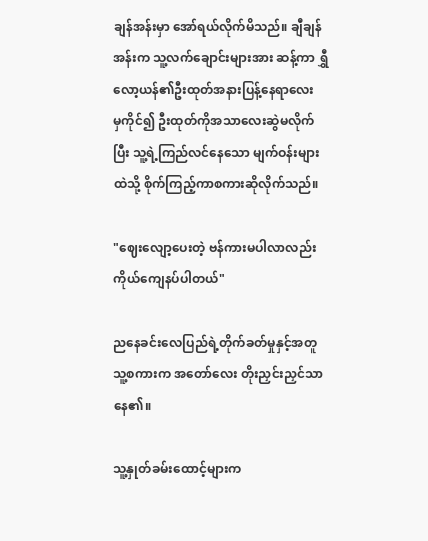ချန်အန်းမှာ အော်ရယ်လိုက်မိသည်။ ချီချန်အန်းက သူ့လက်ချောင်းများအား ဆန့်ကာ ရွှီလော့ယန်၏ဦးထုတ်အနားပြန့်နေရာလေးမှ‌ကိုင်၍ ဦးထုတ်ကိုအသာလေးဆွဲမလိုက်ပြီး သူ့ရဲ့ကြည်လင်နေသော မျက်ဝန်းများထဲသို့ စိုက်ကြည့်ကာစကားဆိုလိုက်သည်။

"ဈေးလျော့ပေးတဲ့ ဗန်ကားမပါလာလည်း ကိုယ်ကျေနပ်ပါတယ်"

ညနေခင်းလေပြည်ရဲ့တိုက်ခတ်မှုနှင့်အတူ သူ့စကားက အတော်လေး တိုးညှင်းညှင်သာနေ၏။

သူ့နှုတ်ခမ်းထောင့်များက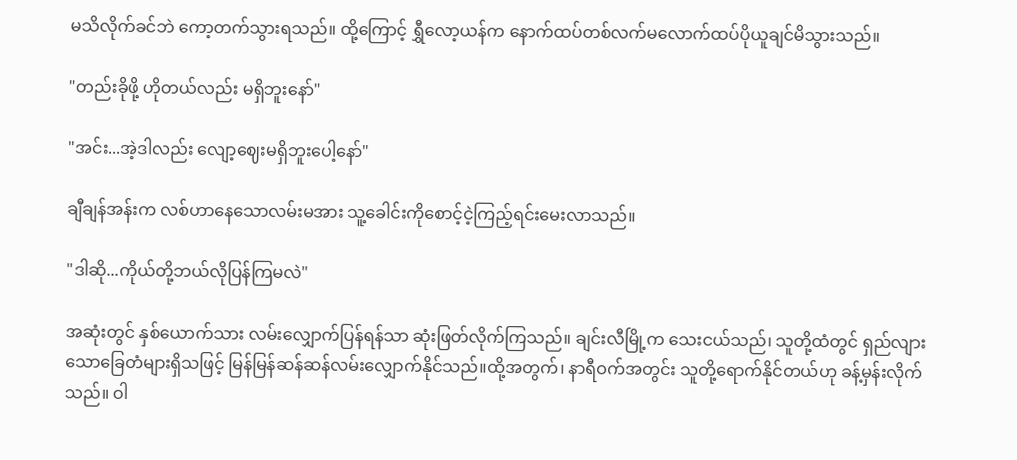မသိလိုက်ခင်ဘဲ ကော့တက်သွားရသည်။ ထို့ကြောင့် ရွှီလော့ယန်က နောက်ထပ်တစ်လက်မလောက်ထပ်ပိုယူချင်မိသွားသည်။

"တည်းခိုဖို့ ဟိုတယ်လည်း မရှိဘူးနော်"

"အင်း...အဲ့ဒါလည်း လျော့ဈေးမရှိဘူးပေါ့နော်"

ချီချန်အန်းက လစ်ဟာနေသောလမ်းမအား‌ သူ့ခေါင်းကိုစောင့်ငဲ့ကြည့်ရင်းမေးလာသည်။

"ဒါဆို...ကိုယ်တို့ဘယ်လိုပြန်ကြမလဲ"

အဆုံးတွင် နှစ်ယောက်သား လမ်းလျှောက်ပြန်ရန်သာ ဆုံးဖြတ်လိုက်ကြသည်။ ချင်းလီမြို့က သေးငယ်သည်၊ သူတို့ထံတွင် ရှည်လျားသောခြေတံများရှိသဖြင့် မြန်မြန်ဆန်ဆန်လမ်းလျှောက်နိုင်သည်။ထို့အတွက်၊ နာရီဝက်အတွင်း သူတို့ရောက်နိုင်တယ်ဟု ခန့်မှန်းလိုက်သည်။ ဝါ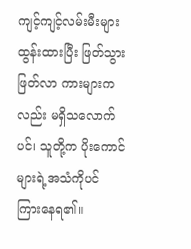ကျင့်ကျင့်လမ်းမီးများထွန်းထားပြီး ဖြတ်သွားဖြတ်လာ ကားများကလည်း မရှိသလောက်ပင်၊ သူတို့က ပိုးကောင်များရဲ့အသံကိုပင် ကြားနေရ၏။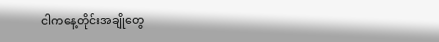ငါကနေ့တိုင်းအချိုတွေ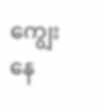ကျွေးနေ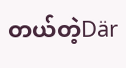တယ်တဲ့Där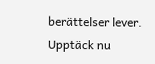berättelser lever. Upptäck nu